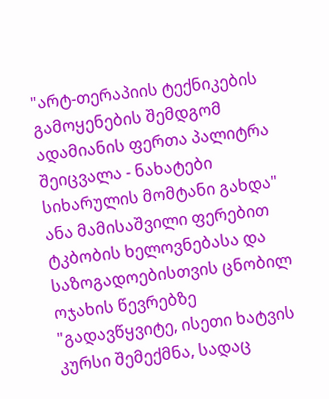"არტ-თერაპიის ტექნიკების გამოყენების შემდგომ ადამიანის ფერთა პალიტრა შეიცვალა - ნახატები სიხარულის მომტანი გახდა"
ანა მამისაშვილი ფერებით ტკბობის ხელოვნებასა და საზოგადოებისთვის ცნობილ ოჯახის წევრებზე
"გადავწყვიტე, ისეთი ხატვის კურსი შემექმნა, სადაც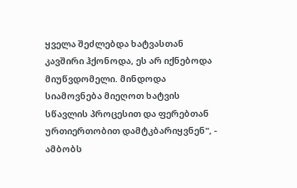ყველა შეძლებდა ხატვასთან კავშირი ჰქონოდა, ეს არ იქნებოდა მიუწვდომელი. მინდოდა სიამოვნება მიეღოთ ხატვის სწავლის პროცესით და ფერებთან ურთიერთობით დამტკბარიყვნენ", - ამბობს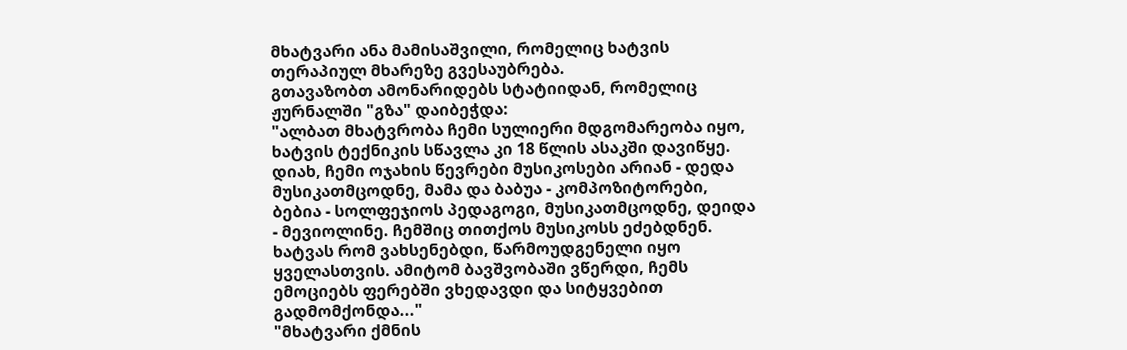მხატვარი ანა მამისაშვილი, რომელიც ხატვის თერაპიულ მხარეზე გვესაუბრება.
გთავაზობთ ამონარიდებს სტატიიდან, რომელიც ჟურნალში "გზა" დაიბეჭდა:
"ალბათ მხატვრობა ჩემი სულიერი მდგომარეობა იყო, ხატვის ტექნიკის სწავლა კი 18 წლის ასაკში დავიწყე. დიახ, ჩემი ოჯახის წევრები მუსიკოსები არიან - დედა მუსიკათმცოდნე, მამა და ბაბუა - კომპოზიტორები, ბებია - სოლფეჯიოს პედაგოგი, მუსიკათმცოდნე, დეიდა - მევიოლინე. ჩემშიც თითქოს მუსიკოსს ეძებდნენ. ხატვას რომ ვახსენებდი, წარმოუდგენელი იყო ყველასთვის. ამიტომ ბავშვობაში ვწერდი, ჩემს ემოციებს ფერებში ვხედავდი და სიტყვებით გადმომქონდა..."
"მხატვარი ქმნის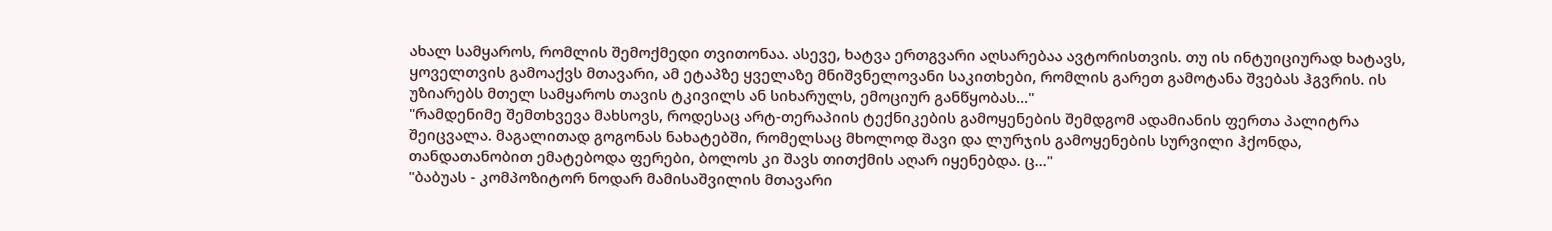ახალ სამყაროს, რომლის შემოქმედი თვითონაა. ასევე, ხატვა ერთგვარი აღსარებაა ავტორისთვის. თუ ის ინტუიციურად ხატავს, ყოველთვის გამოაქვს მთავარი, ამ ეტაპზე ყველაზე მნიშვნელოვანი საკითხები, რომლის გარეთ გამოტანა შვებას ჰგვრის. ის უზიარებს მთელ სამყაროს თავის ტკივილს ან სიხარულს, ემოციურ განწყობას..."
"რამდენიმე შემთხვევა მახსოვს, როდესაც არტ-თერაპიის ტექნიკების გამოყენების შემდგომ ადამიანის ფერთა პალიტრა შეიცვალა. მაგალითად გოგონას ნახატებში, რომელსაც მხოლოდ შავი და ლურჯის გამოყენების სურვილი ჰქონდა, თანდათანობით ემატებოდა ფერები, ბოლოს კი შავს თითქმის აღარ იყენებდა. ც..."
"ბაბუას - კომპოზიტორ ნოდარ მამისაშვილის მთავარი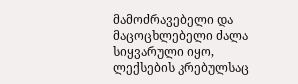მამოძრავებელი და მაცოცხლებელი ძალა სიყვარული იყო, ლექსების კრებულსაც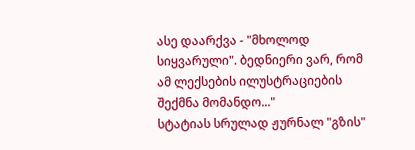ასე დაარქვა - "მხოლოდ სიყვარული". ბედნიერი ვარ, რომ ამ ლექსების ილუსტრაციების შექმნა მომანდო..."
სტატიას სრულად ჟურნალ "გზის"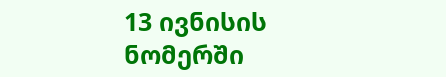13 ივნისის ნომერში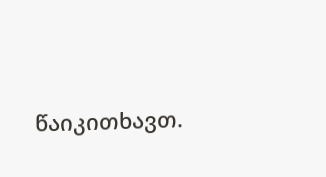წაიკითხავთ.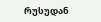რუსუდან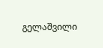გელაშვილი